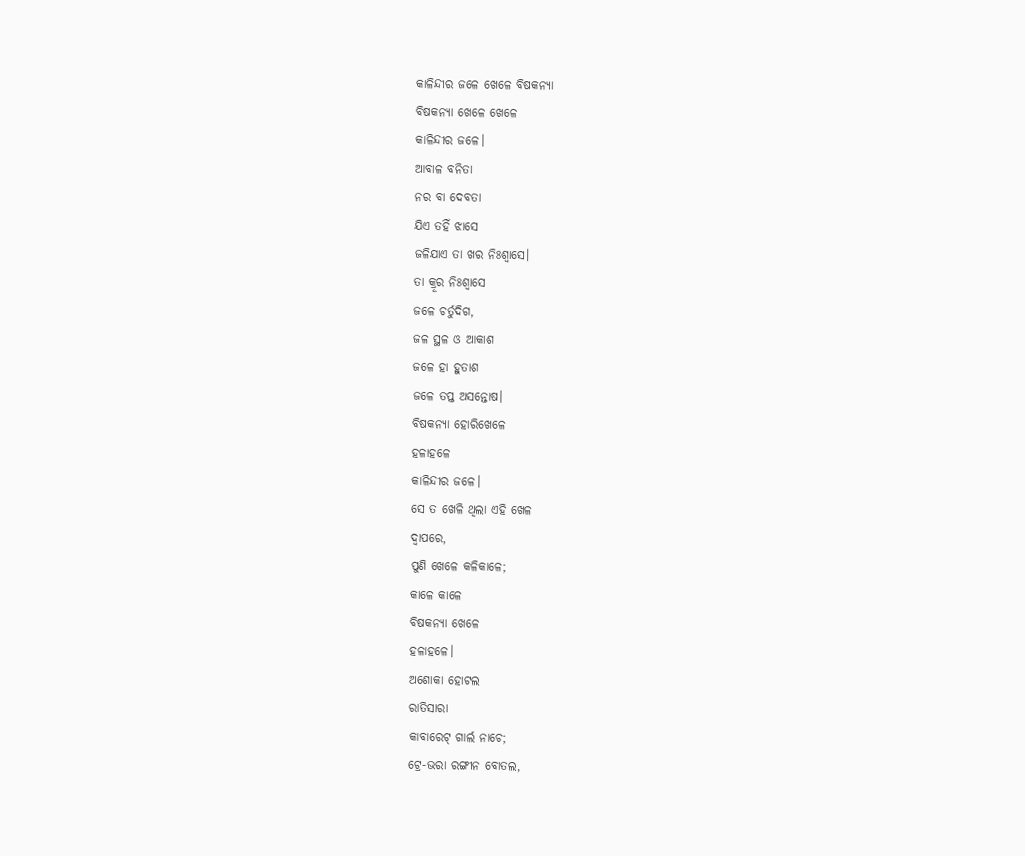କାଳିନ୍ଦୀର ଜଳେ ଖେଳେ ବିଷକନ୍ୟା
ବିଷକନ୍ୟା ଖେଳେ ଖେଳେ
କାଳିନ୍ଦୀର ଜଳେ।
ଆବାଳ ବନିତା
ନର ବା ଦେବତା
ଯିଏ ତହିଁ ଝାସେ
ଜଳିଯାଏ ତା ଖର ନିଃଶ୍ବାସେ।
ତା କ୍ରୂର ନିଃଶ୍ବାସେ
ଜଳେ ଚର୍ତୁଦିଗ,
ଜଳ ସ୍ଥଳ ଓ ଆକାଶ
ଜଳେ ହା ହୁତାଶ
ଜଳେ ତପ୍ତ ଅସନ୍ତୋଷ।
ବିଷକନ୍ୟା ହୋରିଖେଳେ
ହଳାହଳେ
କାଳିନ୍ଦୀର ଜଳେ।
ସେ ତ ଖେଳି ଥିଲା ଏହି ଖେଳ
ଦ୍ବାପରେ,
ପୁଣି ଖେଳେ କଳିକାଳେ;
କାଳେ କାଳେ
ବିଷକନ୍ୟା ଖେଳେ
ହଳାହଳେ।
ଅଶୋକା ହୋଟଲ
ରାତିସାରା
କାବାରେଟ୍ ଗାର୍ଲ ନାଚେ;
ଟ୍ରେ-ଭରା ରଙ୍ଗୀନ ବୋତଲ,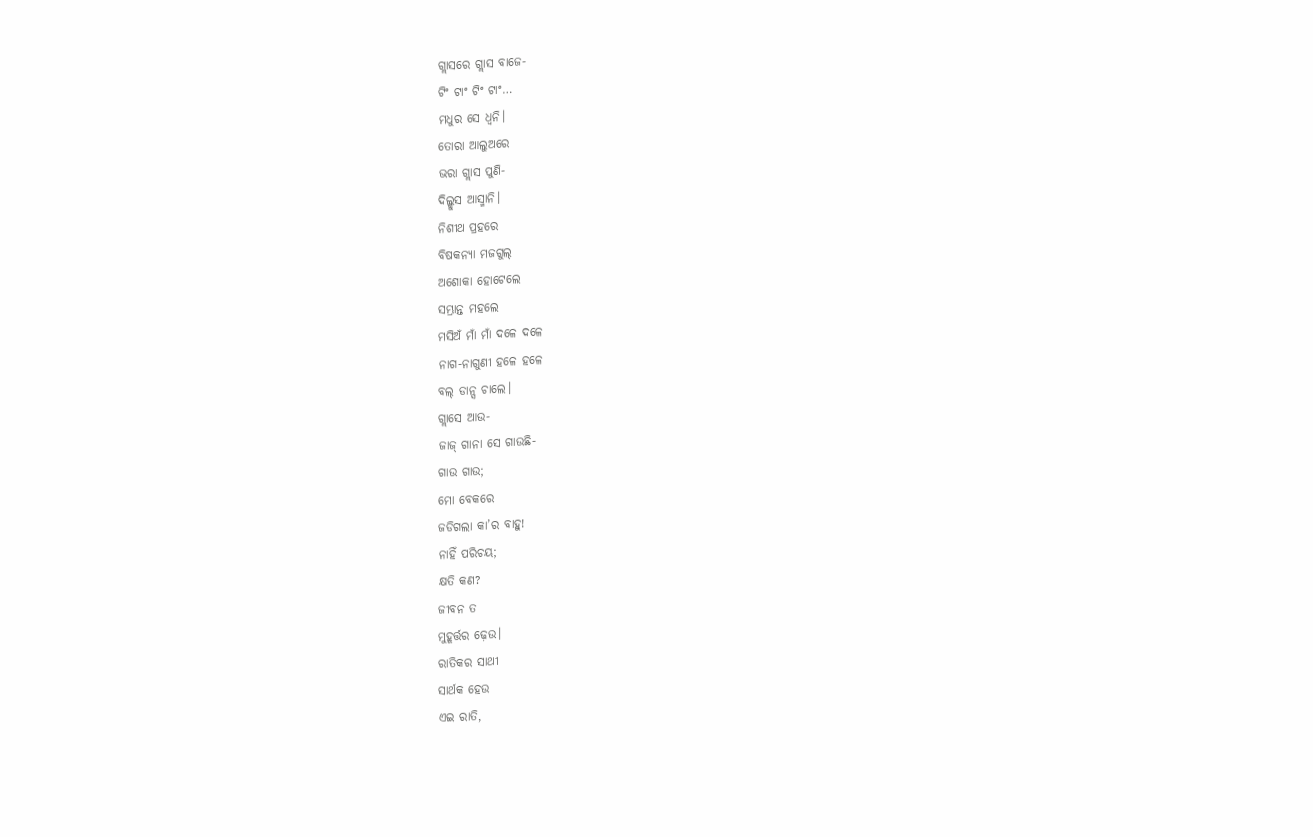ଗ୍ଲାସରେ ଗ୍ଲାସ ବାଜେ-
ଟିଂ ଟାଂ ଟିଂ ଟାଂ…
ମଧୁର ସେ ଧ୍ବନି।
ତୋରା ଆଲୁଅରେ
ଭରା ଗ୍ଲାସ ପୁଣି-
ଦିଲ୍ଖୁସ ଆସ୍ମାନି।
ନିଶୀଥ ପ୍ରହରେ
ବିଷକନ୍ୟା ମଜଗୁଲ୍
ଅଶୋକା ହୋଟେଲେ
ସମ୍ଭ୍ରାନ୍ତ ମହଲେ
ମସିଅଁ ମାଁ ମାଁ ଦଳେ ଦଳେ
ନାଗ-ନାଗୁଣୀ ହଳେ ହଳେ
ବଲ୍ ଡାନ୍ସ ଚାଲେ।
ଗ୍ଲାସେ ଆଉ-
ଜାଜ୍ ଗାନା ସେ ଗାଉଛି-
ଗାଉ ଗାଉ;
ମୋ ବେକରେ
ଜଡିଗଲା କା’ର ବାହୁ!
ନାହିଁ ପରିଚୟ;
କ୍ଷତି କଣ?
ଜୀବନ ତ
ମୁହୂର୍ତ୍ତର ଢ଼େଉ।
ରାତିକର ସାଥୀ
ସାର୍ଥକ ହେଉ
ଏଇ ରାତି,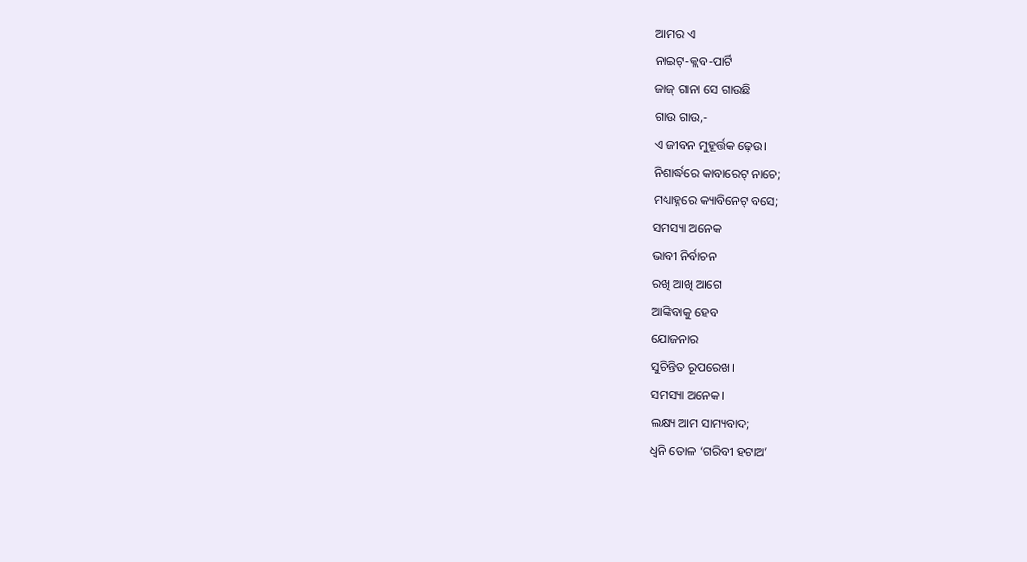ଆମର ଏ
ନାଇଟ୍-କ୍ଲବ-ପାର୍ଟି
ଜାଜ୍ ଗାନା ସେ ଗାଉଛି
ଗାଉ ଗାଉ,-
ଏ ଜୀବନ ମୁହୂର୍ତ୍ତକ ଢ଼େଉ।
ନିଶାର୍ଦ୍ଧରେ କାବାରେଟ୍ ନାଚେ;
ମଧ୍ୟାହ୍ନରେ କ୍ୟାବିନେଟ୍ ବସେ;
ସମସ୍ୟା ଅନେକ
ଭାବୀ ନିର୍ବାଚନ
ରଖି ଆଖି ଆଗେ
ଆଙ୍କିବାକୁ ହେବ
ଯୋଜନାର
ସୁଚିନ୍ତିତ ରୂପରେଖ।
ସମସ୍ୟା ଅନେକ।
ଲକ୍ଷ୍ୟ ଆମ ସାମ୍ୟବାଦ;
ଧ୍ବନି ତୋଳ ‘ଗରିବୀ ହଟାଅ’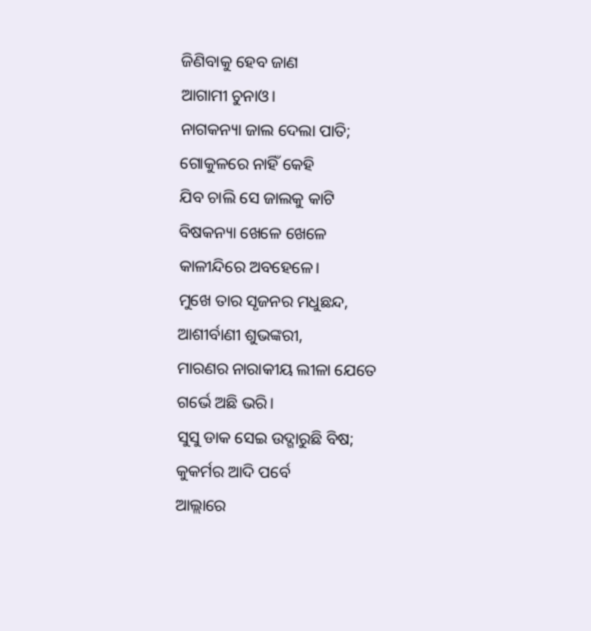ଜିଣିବାକୁ ହେବ ଜାଣ
ଆଗାମୀ ଚୁନାଓ।
ନାଗକନ୍ୟା ଜାଲ ଦେଲା ପାତି;
ଗୋକୁଳରେ ନାହିଁ କେହି
ଯିବ ଚାଲି ସେ ଜାଲକୁ କାଟି
ବିଷକନ୍ୟା ଖେଳେ ଖେଳେ
କାଳୀନ୍ଦିରେ ଅବହେଳେ।
ମୁଖେ ତାର ସୃଜନର ମଧୁଛନ୍ଦ,
ଆଶୀର୍ବାଣୀ ଶୁଭଙ୍କରୀ,
ମାରଣର ନାରାକୀୟ ଲୀଳା ଯେତେ
ଗର୍ଭେ ଅଛି ଭରି।
ସୁସୁ ଡାକ ସେଇ ଉଦ୍ଗାରୁଛି ବିଷ;
କୁକର୍ମର ଆଦି ପର୍ବେ
ଆଲ୍ଲାରେ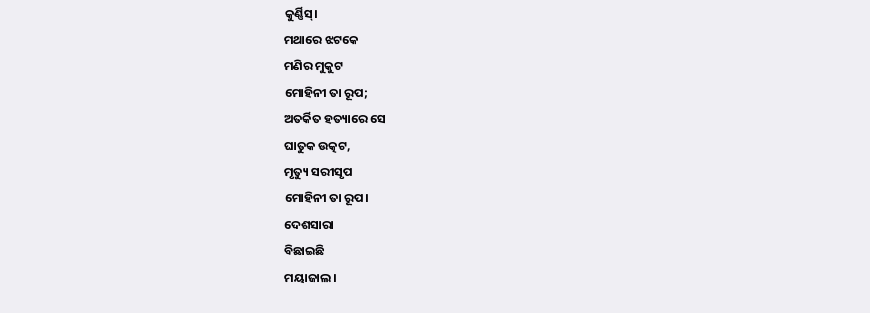କୁର୍ଣ୍ଣିସ୍।
ମଥାରେ ଝଟକେ
ମଣିର ମୁକୁଟ
ମୋହିନୀ ତା ରୂପ;
ଅତର୍କିତ ହତ୍ୟାରେ ସେ
ଘାତୁକ ଉତ୍କଟ,
ମୃତ୍ୟୁ ସରୀସୃପ
ମୋହିନୀ ତା ରୂପ।
ଦେଶସାରା
ବିଛାଇଛି
ମୟାଜାଲ।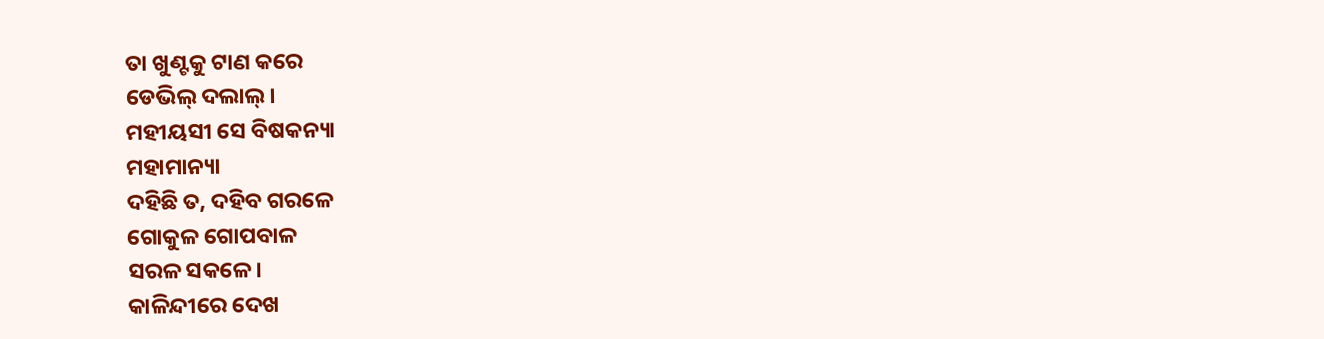ତା ଖୁଣ୍ଟକୁ ଟାଣ କରେ
ଡେଭିଲ୍ ଦଲାଲ୍।
ମହୀୟସୀ ସେ ବିଷକନ୍ୟା
ମହାମାନ୍ୟା
ଦହିଛି ତ, ଦହିବ ଗରଳେ
ଗୋକୁଳ ଗୋପବାଳ
ସରଳ ସକଳେ।
କାଳିନ୍ଦୀରେ ଦେଖ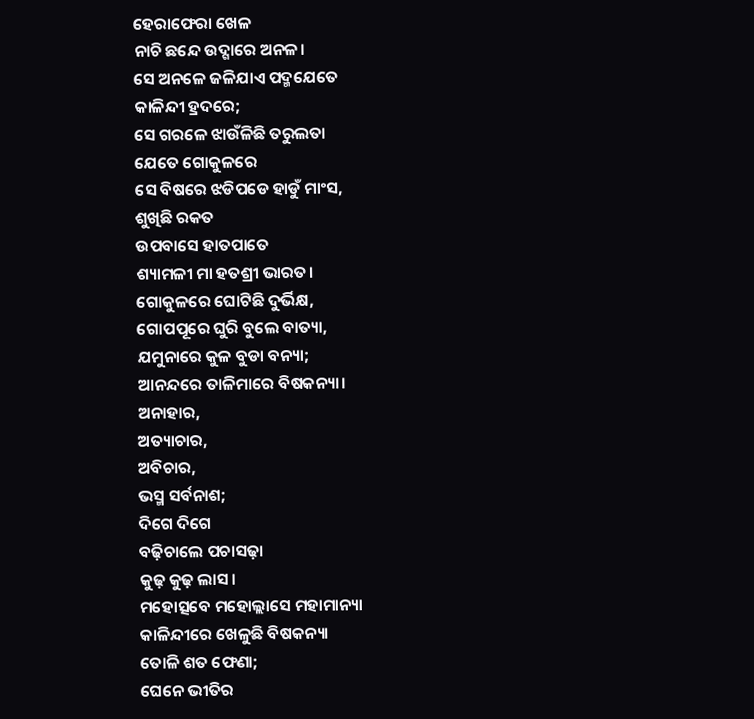ହେରାଫେରା ଖେଳ
ନାଚି ଛନ୍ଦେ ଉଦ୍ଗାରେ ଅନଳ।
ସେ ଅନଳେ ଜଳିଯାଏ ପଦ୍ମଯେତେ
କାଳିନ୍ଦୀ ହ୍ରଦରେ;
ସେ ଗରଳେ ଝାଉଁଳିଛି ତରୁଲତା
ଯେତେ ଗୋକୁଳରେ
ସେ ବିଷରେ ଝଡିପଡେ ହାଡୁଁ ମାଂସ,
ଶୁଖିଛି ରକତ
ଉପବାସେ ହାତପାତେ
ଶ୍ୟାମଳୀ ମା ହତଶ୍ରୀ ଭାରତ।
ଗୋକୁଳରେ ଘୋଟିଛି ଦୁର୍ଭିକ୍ଷ,
ଗୋପପୂରେ ଘୁରି ବୁଲେ ବାତ୍ୟା,
ଯମୁନାରେ କୁଳ ବୁଡା ବନ୍ୟା;
ଆନନ୍ଦରେ ତାଳିମାରେ ବିଷକନ୍ୟା।
ଅନାହାର,
ଅତ୍ୟାଚାର,
ଅବିଚାର,
ଭସ୍ମ ସର୍ବନାଶ;
ଦିଗେ ଦିଗେ
ବଢ଼ିଚାଲେ ପଚାସଢ଼ା
କୁଢ଼ କୁଢ଼ ଲାସ।
ମହୋତ୍ସବେ ମହୋଲ୍ଲାସେ ମହାମାନ୍ୟା
କାଳିନ୍ଦୀରେ ଖେଳୁଛି ବିଷକନ୍ୟା
ତୋଳି ଶତ ଫେଣା;
ଘେନେ ଭୀତିର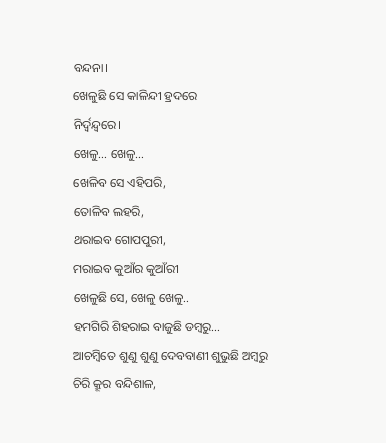ବନ୍ଦନା।
ଖେଳୁଛି ସେ କାଳିନ୍ଦୀ ହ୍ରଦରେ
ନିର୍ଦ୍ବନ୍ଦ୍ବରେ।
ଖେଳୁ… ଖେଳୁ…
ଖେଳିବ ସେ ଏହିପରି,
ତୋଳିବ ଲହରି,
ଥରାଇବ ଗୋପପୁରୀ,
ମରାଇବ କୁଆଁର କୁଆଁରୀ
ଖେଳୁଛି ସେ, ଖେଳୁ ଖେଳୁ..
ହମଗିରି ଶିହରାଇ ବାଜୁଛି ଡମ୍ବରୁ…
ଆଚମ୍ବିତେ ଶୁଣୁ ଶୁଣୁ ଦେବବାଣୀ ଶୁଭୁଛି ଅମ୍ବରୁ
ଚିରି କ୍ରୂର ବନ୍ଦିଶାଳ,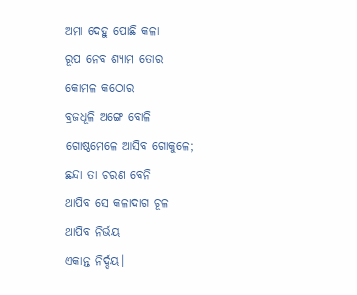ଅମା ଦେହୁ ପୋଛି କଳା
ରୂପ ନେବ ଶ୍ୟାମ ତୋର
କୋମଳ କଠୋର
ବ୍ରଜଧୂଳି ଅଙ୍ଗେ ବୋଳି
ଗୋଷ୍ଠମେଳେ ଆସିବ ଗୋକୁଳେ;
ଛନ୍ଦା ତା ଚରଣ ବେନି
ଥାପିବ ସେ କଳାଦାଗ ଚୂଳ
ଥାପିବ ନିର୍ଭୟ
ଏକାନ୍ତ ନିର୍ଦ୍ଦୟ।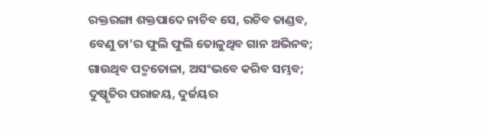ରକ୍ତରଙ୍ଗା ଶକ୍ତପାଦେ ନାଚିବ ସେ, ରଚିବ ତାଣ୍ଡବ,
ବେଣୁ ତା’ର ଫୁଲି ଫୁଲି ତୋଳୁଥିବ ଗାନ ଅଭିନବ;
ଗାଉଥିବ ପଦ୍ମତୋଳା, ଅସଂଭବେ କରିବ ସମ୍ଭବ;
ଦୁଷ୍କୃତିର ପରାଜୟ, ଦୁର୍ଜୟର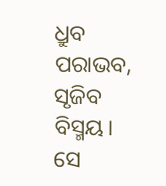ଧ୍ରୁବ ପରାଭବ,
ସୃଜିବ ବିସ୍ମୟ।
ସେ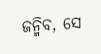ଜନ୍ମିବ, ସେ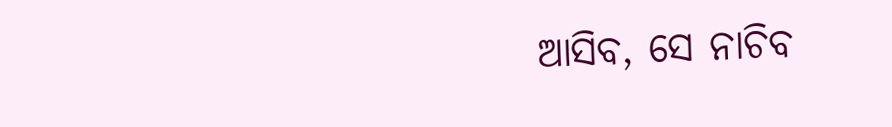ଆସିବ, ସେ ନାଚିବ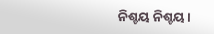ନିଶ୍ଚୟ ନିଶ୍ଚୟ।